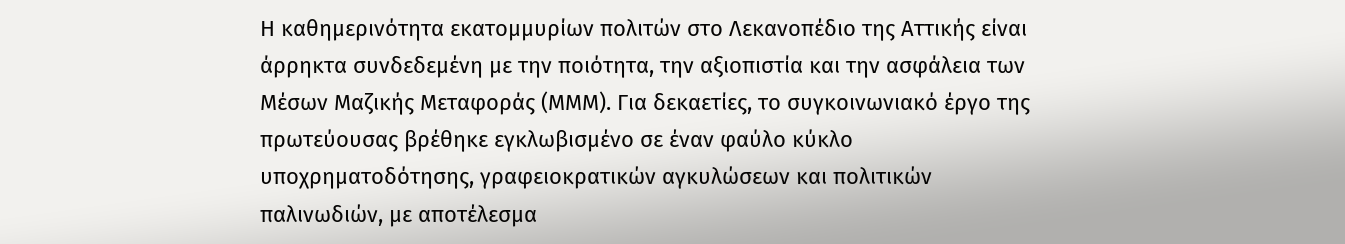Η καθημερινότητα εκατομμυρίων πολιτών στο Λεκανοπέδιο της Αττικής είναι άρρηκτα συνδεδεμένη με την ποιότητα, την αξιοπιστία και την ασφάλεια των Μέσων Μαζικής Μεταφοράς (ΜΜΜ). Για δεκαετίες, το συγκοινωνιακό έργο της πρωτεύουσας βρέθηκε εγκλωβισμένο σε έναν φαύλο κύκλο υποχρηματοδότησης, γραφειοκρατικών αγκυλώσεων και πολιτικών παλινωδιών, με αποτέλεσμα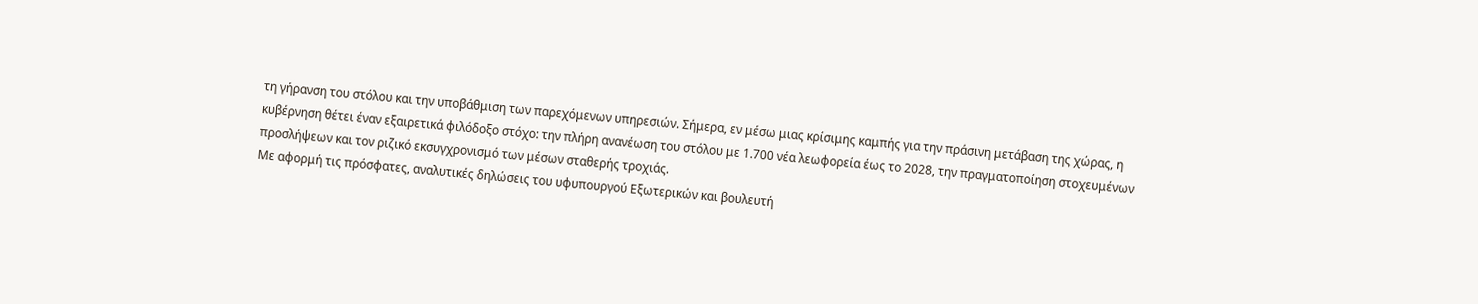τη γήρανση του στόλου και την υποβάθμιση των παρεχόμενων υπηρεσιών. Σήμερα, εν μέσω μιας κρίσιμης καμπής για την πράσινη μετάβαση της χώρας, η κυβέρνηση θέτει έναν εξαιρετικά φιλόδοξο στόχο: την πλήρη ανανέωση του στόλου με 1.700 νέα λεωφορεία έως το 2028, την πραγματοποίηση στοχευμένων προσλήψεων και τον ριζικό εκσυγχρονισμό των μέσων σταθερής τροχιάς.
Με αφορμή τις πρόσφατες, αναλυτικές δηλώσεις του υφυπουργού Εξωτερικών και βουλευτή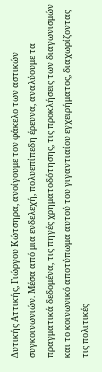Δυτικής Αττικής, Γιώργου Κώτσηρα, ανοίγουμε τον φάκελο των αστικών συγκοινωνιών. Μέσα από μια ενδελεχή, πολυεπίπεδη έρευνα, αναλύουμε τα πραγματικά δεδομένα, τις πηγές χρηματοδότησης, τις προκλήσεις των διαγωνισμών και το κοινωνικό αποτύπωμα αυτού του γιγαντιαίου εγχειρήματος, διαχωρίζοντας τις πολιτικές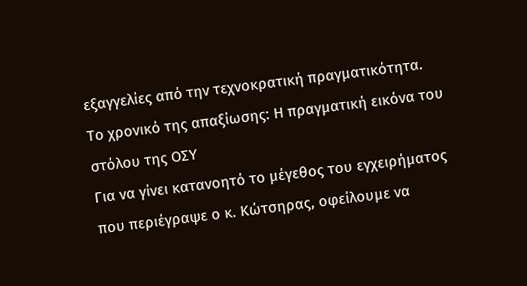εξαγγελίες από την τεχνοκρατική πραγματικότητα.
Το χρονικό της απαξίωσης: Η πραγματική εικόνα του στόλου της ΟΣΥ
Για να γίνει κατανοητό το μέγεθος του εγχειρήματος που περιέγραψε ο κ. Κώτσηρας, οφείλουμε να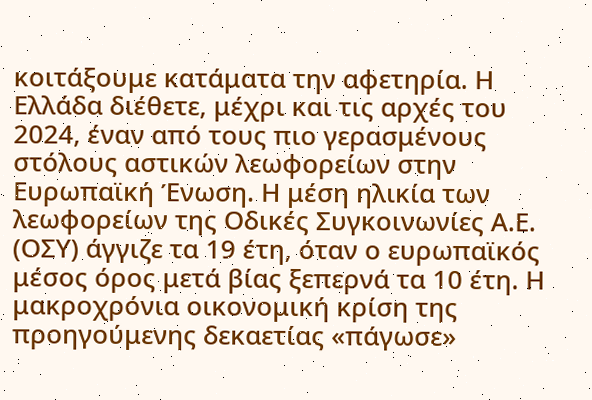κοιτάξουμε κατάματα την αφετηρία. Η Ελλάδα διέθετε, μέχρι και τις αρχές του 2024, έναν από τους πιο γερασμένους στόλους αστικών λεωφορείων στην Ευρωπαϊκή Ένωση. Η μέση ηλικία των λεωφορείων της Οδικές Συγκοινωνίες Α.Ε. (ΟΣΥ) άγγιζε τα 19 έτη, όταν ο ευρωπαϊκός μέσος όρος μετά βίας ξεπερνά τα 10 έτη. Η μακροχρόνια οικονομική κρίση της προηγούμενης δεκαετίας «πάγωσε»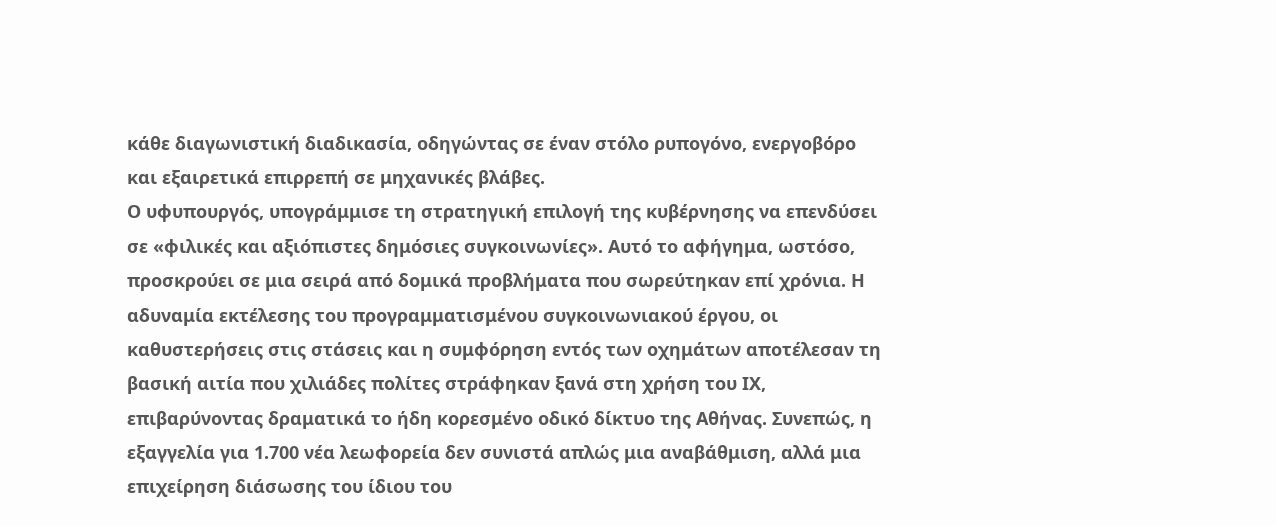κάθε διαγωνιστική διαδικασία, οδηγώντας σε έναν στόλο ρυπογόνο, ενεργοβόρο και εξαιρετικά επιρρεπή σε μηχανικές βλάβες.
Ο υφυπουργός, υπογράμμισε τη στρατηγική επιλογή της κυβέρνησης να επενδύσει σε «φιλικές και αξιόπιστες δημόσιες συγκοινωνίες». Αυτό το αφήγημα, ωστόσο, προσκρούει σε μια σειρά από δομικά προβλήματα που σωρεύτηκαν επί χρόνια. Η αδυναμία εκτέλεσης του προγραμματισμένου συγκοινωνιακού έργου, οι καθυστερήσεις στις στάσεις και η συμφόρηση εντός των οχημάτων αποτέλεσαν τη βασική αιτία που χιλιάδες πολίτες στράφηκαν ξανά στη χρήση του ΙΧ, επιβαρύνοντας δραματικά το ήδη κορεσμένο οδικό δίκτυο της Αθήνας. Συνεπώς, η εξαγγελία για 1.700 νέα λεωφορεία δεν συνιστά απλώς μια αναβάθμιση, αλλά μια επιχείρηση διάσωσης του ίδιου του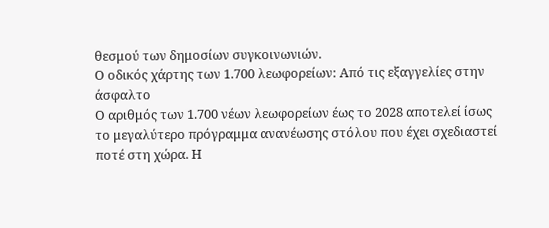θεσμού των δημοσίων συγκοινωνιών.
Ο οδικός χάρτης των 1.700 λεωφορείων: Από τις εξαγγελίες στην άσφαλτο
Ο αριθμός των 1.700 νέων λεωφορείων έως το 2028 αποτελεί ίσως το μεγαλύτερο πρόγραμμα ανανέωσης στόλου που έχει σχεδιαστεί ποτέ στη χώρα. Η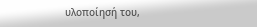υλοποίησή του,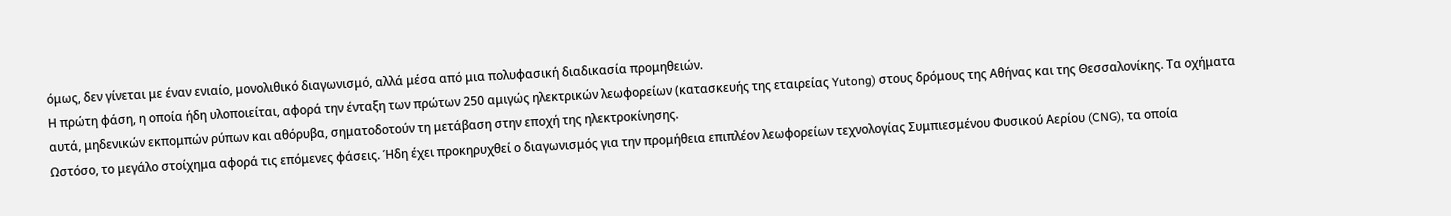όμως, δεν γίνεται με έναν ενιαίο, μονολιθικό διαγωνισμό, αλλά μέσα από μια πολυφασική διαδικασία προμηθειών.
Η πρώτη φάση, η οποία ήδη υλοποιείται, αφορά την ένταξη των πρώτων 250 αμιγώς ηλεκτρικών λεωφορείων (κατασκευής της εταιρείας Yutong) στους δρόμους της Αθήνας και της Θεσσαλονίκης. Τα οχήματα αυτά, μηδενικών εκπομπών ρύπων και αθόρυβα, σηματοδοτούν τη μετάβαση στην εποχή της ηλεκτροκίνησης.
Ωστόσο, το μεγάλο στοίχημα αφορά τις επόμενες φάσεις. Ήδη έχει προκηρυχθεί ο διαγωνισμός για την προμήθεια επιπλέον λεωφορείων τεχνολογίας Συμπιεσμένου Φυσικού Αερίου (CNG), τα οποία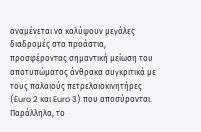αναμένεται να καλύψουν μεγάλες διαδρομές στα προάστια, προσφέροντας σημαντική μείωση του αποτυπώματος άνθρακα συγκριτικά με τους παλαιούς πετρελαιοκινητήρες (Euro 2 και Euro 3) που αποσύρονται. Παράλληλα, το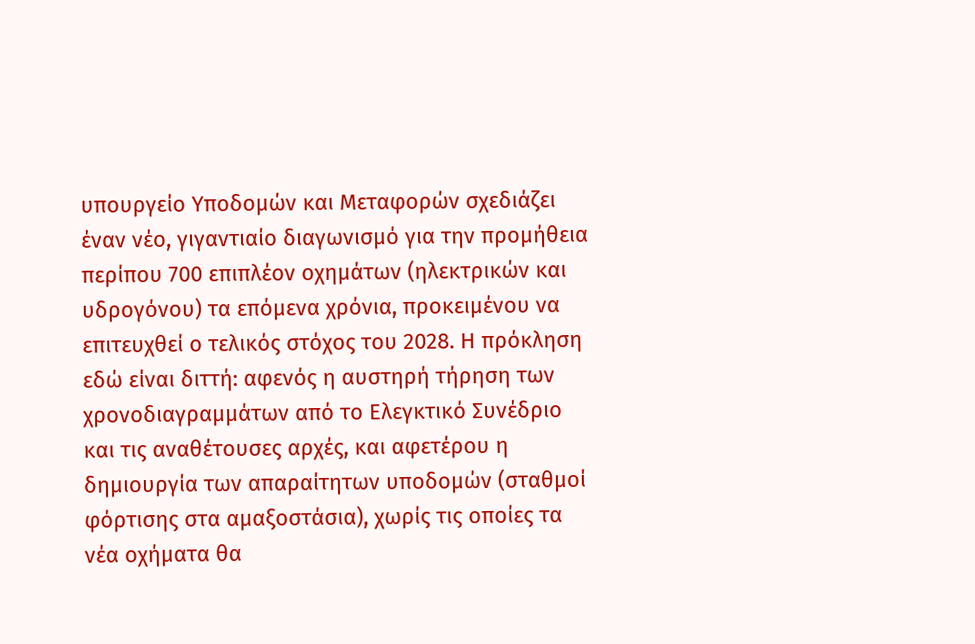υπουργείο Υποδομών και Μεταφορών σχεδιάζει έναν νέο, γιγαντιαίο διαγωνισμό για την προμήθεια περίπου 700 επιπλέον οχημάτων (ηλεκτρικών και υδρογόνου) τα επόμενα χρόνια, προκειμένου να επιτευχθεί ο τελικός στόχος του 2028. Η πρόκληση εδώ είναι διττή: αφενός η αυστηρή τήρηση των χρονοδιαγραμμάτων από το Ελεγκτικό Συνέδριο και τις αναθέτουσες αρχές, και αφετέρου η δημιουργία των απαραίτητων υποδομών (σταθμοί φόρτισης στα αμαξοστάσια), χωρίς τις οποίες τα νέα οχήματα θα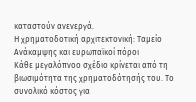καταστούν ανενεργά.
Η χρηματοδοτική αρχιτεκτονική: Ταμείο Ανάκαμψης και ευρωπαϊκοί πόροι
Κάθε μεγαλόπνοο σχέδιο κρίνεται από τη βιωσιμότητα της χρηματοδότησής του. Το συνολικό κόστος για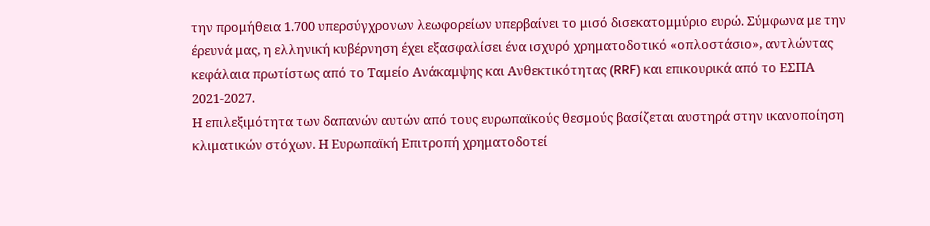την προμήθεια 1.700 υπερσύγχρονων λεωφορείων υπερβαίνει το μισό δισεκατομμύριο ευρώ. Σύμφωνα με την έρευνά μας, η ελληνική κυβέρνηση έχει εξασφαλίσει ένα ισχυρό χρηματοδοτικό «οπλοστάσιο», αντλώντας κεφάλαια πρωτίστως από το Ταμείο Ανάκαμψης και Ανθεκτικότητας (RRF) και επικουρικά από το ΕΣΠΑ 2021-2027.
Η επιλεξιμότητα των δαπανών αυτών από τους ευρωπαϊκούς θεσμούς βασίζεται αυστηρά στην ικανοποίηση κλιματικών στόχων. Η Ευρωπαϊκή Επιτροπή χρηματοδοτεί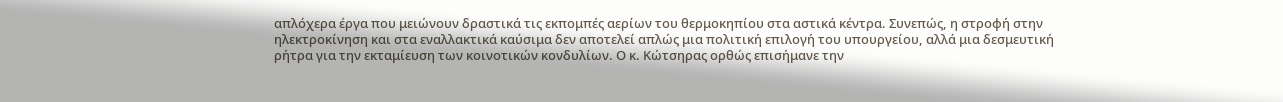απλόχερα έργα που μειώνουν δραστικά τις εκπομπές αερίων του θερμοκηπίου στα αστικά κέντρα. Συνεπώς, η στροφή στην ηλεκτροκίνηση και στα εναλλακτικά καύσιμα δεν αποτελεί απλώς μια πολιτική επιλογή του υπουργείου, αλλά μια δεσμευτική ρήτρα για την εκταμίευση των κοινοτικών κονδυλίων. Ο κ. Κώτσηρας ορθώς επισήμανε την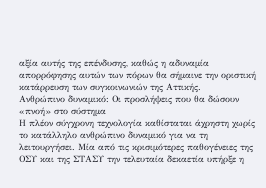αξία αυτής της επένδυσης, καθώς η αδυναμία απορρόφησης αυτών των πόρων θα σήμαινε την οριστική κατάρρευση των συγκοινωνιών της Αττικής.
Ανθρώπινο δυναμικό: Οι προσλήψεις που θα δώσουν «πνοή» στο σύστημα
Η πλέον σύγχρονη τεχνολογία καθίσταται άχρηστη χωρίς το κατάλληλο ανθρώπινο δυναμικό για να τη λειτουργήσει. Μία από τις κρισιμότερες παθογένειες της ΟΣΥ και της ΣΤΑΣΥ την τελευταία δεκαετία υπήρξε η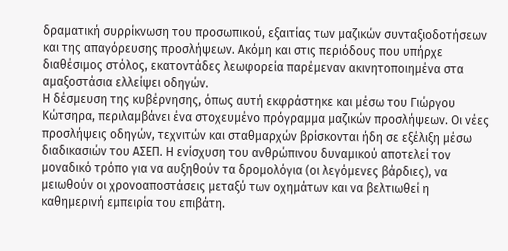δραματική συρρίκνωση του προσωπικού, εξαιτίας των μαζικών συνταξιοδοτήσεων και της απαγόρευσης προσλήψεων. Ακόμη και στις περιόδους που υπήρχε διαθέσιμος στόλος, εκατοντάδες λεωφορεία παρέμεναν ακινητοποιημένα στα αμαξοστάσια ελλείψει οδηγών.
Η δέσμευση της κυβέρνησης, όπως αυτή εκφράστηκε και μέσω του Γιώργου Κώτσηρα, περιλαμβάνει ένα στοχευμένο πρόγραμμα μαζικών προσλήψεων. Οι νέες προσλήψεις οδηγών, τεχνιτών και σταθμαρχών βρίσκονται ήδη σε εξέλιξη μέσω διαδικασιών του ΑΣΕΠ. Η ενίσχυση του ανθρώπινου δυναμικού αποτελεί τον μοναδικό τρόπο για να αυξηθούν τα δρομολόγια (οι λεγόμενες βάρδιες), να μειωθούν οι χρονοαποστάσεις μεταξύ των οχημάτων και να βελτιωθεί η καθημερινή εμπειρία του επιβάτη.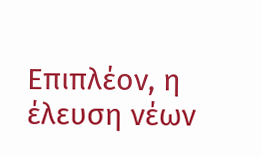Επιπλέον, η έλευση νέων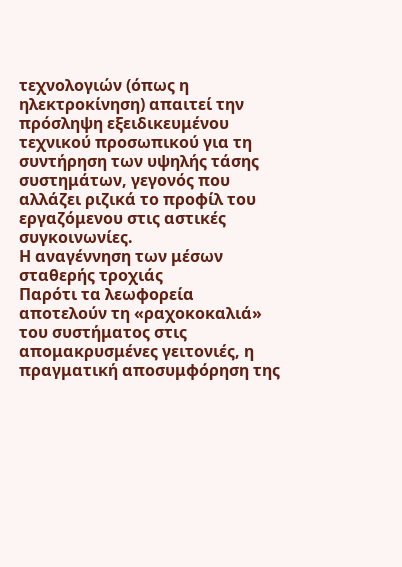τεχνολογιών (όπως η ηλεκτροκίνηση) απαιτεί την πρόσληψη εξειδικευμένου τεχνικού προσωπικού για τη συντήρηση των υψηλής τάσης συστημάτων, γεγονός που αλλάζει ριζικά το προφίλ του εργαζόμενου στις αστικές συγκοινωνίες.
Η αναγέννηση των μέσων σταθερής τροχιάς
Παρότι τα λεωφορεία αποτελούν τη «ραχοκοκαλιά» του συστήματος στις απομακρυσμένες γειτονιές, η πραγματική αποσυμφόρηση της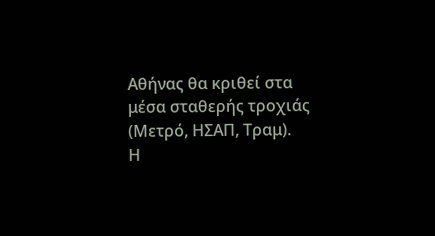Αθήνας θα κριθεί στα μέσα σταθερής τροχιάς (Μετρό, ΗΣΑΠ, Τραμ).
Η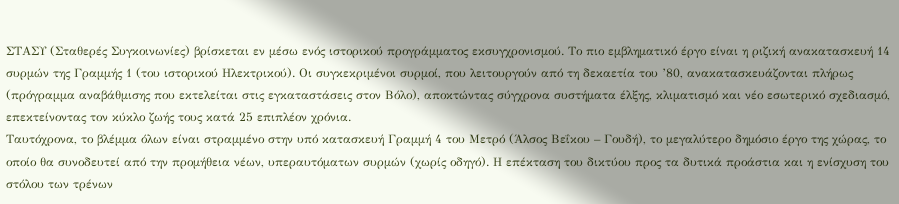ΣΤΑΣΥ (Σταθερές Συγκοινωνίες) βρίσκεται εν μέσω ενός ιστορικού προγράμματος εκσυγχρονισμού. Το πιο εμβληματικό έργο είναι η ριζική ανακατασκευή 14 συρμών της Γραμμής 1 (του ιστορικού Ηλεκτρικού). Οι συγκεκριμένοι συρμοί, που λειτουργούν από τη δεκαετία του ’80, ανακατασκευάζονται πλήρως (πρόγραμμα αναβάθμισης που εκτελείται στις εγκαταστάσεις στον Βόλο), αποκτώντας σύγχρονα συστήματα έλξης, κλιματισμό και νέο εσωτερικό σχεδιασμό, επεκτείνοντας τον κύκλο ζωής τους κατά 25 επιπλέον χρόνια.
Ταυτόχρονα, το βλέμμα όλων είναι στραμμένο στην υπό κατασκευή Γραμμή 4 του Μετρό (Άλσος Βεΐκου – Γουδή), το μεγαλύτερο δημόσιο έργο της χώρας, το οποίο θα συνοδευτεί από την προμήθεια νέων, υπεραυτόματων συρμών (χωρίς οδηγό). Η επέκταση του δικτύου προς τα δυτικά προάστια και η ενίσχυση του στόλου των τρένων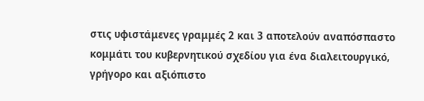στις υφιστάμενες γραμμές 2 και 3 αποτελούν αναπόσπαστο κομμάτι του κυβερνητικού σχεδίου για ένα διαλειτουργικό, γρήγορο και αξιόπιστο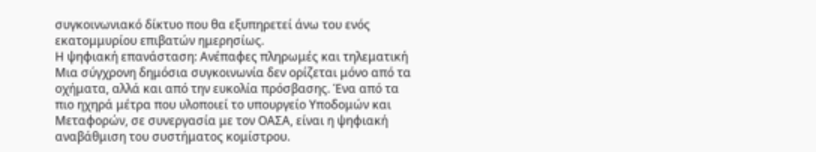συγκοινωνιακό δίκτυο που θα εξυπηρετεί άνω του ενός εκατομμυρίου επιβατών ημερησίως.
Η ψηφιακή επανάσταση: Ανέπαφες πληρωμές και τηλεματική
Μια σύγχρονη δημόσια συγκοινωνία δεν ορίζεται μόνο από τα οχήματα, αλλά και από την ευκολία πρόσβασης. Ένα από τα πιο ηχηρά μέτρα που υλοποιεί το υπουργείο Υποδομών και Μεταφορών, σε συνεργασία με τον ΟΑΣΑ, είναι η ψηφιακή αναβάθμιση του συστήματος κομίστρου.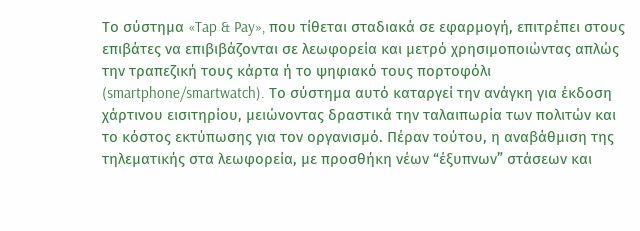Το σύστημα «Tap & Pay», που τίθεται σταδιακά σε εφαρμογή, επιτρέπει στους επιβάτες να επιβιβάζονται σε λεωφορεία και μετρό χρησιμοποιώντας απλώς την τραπεζική τους κάρτα ή το ψηφιακό τους πορτοφόλι (smartphone/smartwatch). Το σύστημα αυτό καταργεί την ανάγκη για έκδοση χάρτινου εισιτηρίου, μειώνοντας δραστικά την ταλαιπωρία των πολιτών και το κόστος εκτύπωσης για τον οργανισμό. Πέραν τούτου, η αναβάθμιση της τηλεματικής στα λεωφορεία, με προσθήκη νέων “έξυπνων” στάσεων και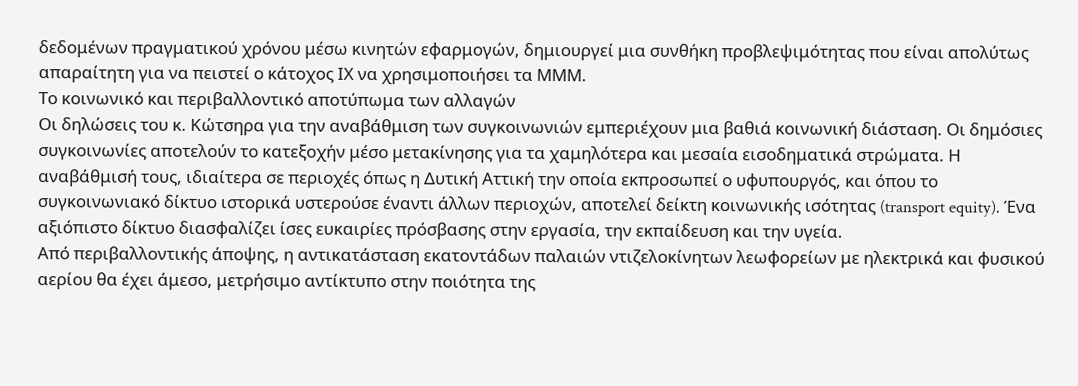δεδομένων πραγματικού χρόνου μέσω κινητών εφαρμογών, δημιουργεί μια συνθήκη προβλεψιμότητας που είναι απολύτως απαραίτητη για να πειστεί ο κάτοχος ΙΧ να χρησιμοποιήσει τα ΜΜΜ.
Το κοινωνικό και περιβαλλοντικό αποτύπωμα των αλλαγών
Οι δηλώσεις του κ. Κώτσηρα για την αναβάθμιση των συγκοινωνιών εμπεριέχουν μια βαθιά κοινωνική διάσταση. Οι δημόσιες συγκοινωνίες αποτελούν το κατεξοχήν μέσο μετακίνησης για τα χαμηλότερα και μεσαία εισοδηματικά στρώματα. Η αναβάθμισή τους, ιδιαίτερα σε περιοχές όπως η Δυτική Αττική την οποία εκπροσωπεί ο υφυπουργός, και όπου το συγκοινωνιακό δίκτυο ιστορικά υστερούσε έναντι άλλων περιοχών, αποτελεί δείκτη κοινωνικής ισότητας (transport equity). Ένα αξιόπιστο δίκτυο διασφαλίζει ίσες ευκαιρίες πρόσβασης στην εργασία, την εκπαίδευση και την υγεία.
Από περιβαλλοντικής άποψης, η αντικατάσταση εκατοντάδων παλαιών ντιζελοκίνητων λεωφορείων με ηλεκτρικά και φυσικού αερίου θα έχει άμεσο, μετρήσιμο αντίκτυπο στην ποιότητα της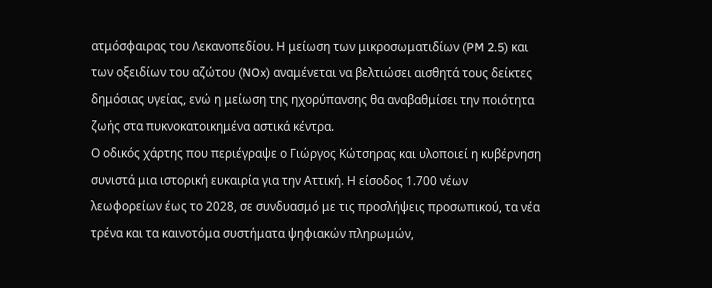ατμόσφαιρας του Λεκανοπεδίου. Η μείωση των μικροσωματιδίων (PM 2.5) και των οξειδίων του αζώτου (NOx) αναμένεται να βελτιώσει αισθητά τους δείκτες δημόσιας υγείας, ενώ η μείωση της ηχορύπανσης θα αναβαθμίσει την ποιότητα ζωής στα πυκνοκατοικημένα αστικά κέντρα.
Ο οδικός χάρτης που περιέγραψε ο Γιώργος Κώτσηρας και υλοποιεί η κυβέρνηση συνιστά μια ιστορική ευκαιρία για την Αττική. Η είσοδος 1.700 νέων λεωφορείων έως το 2028, σε συνδυασμό με τις προσλήψεις προσωπικού, τα νέα τρένα και τα καινοτόμα συστήματα ψηφιακών πληρωμών,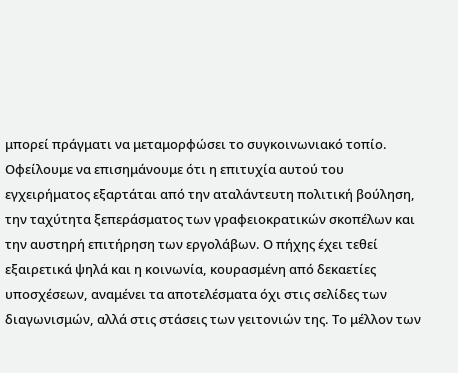μπορεί πράγματι να μεταμορφώσει το συγκοινωνιακό τοπίο.
Οφείλουμε να επισημάνουμε ότι η επιτυχία αυτού του εγχειρήματος εξαρτάται από την αταλάντευτη πολιτική βούληση, την ταχύτητα ξεπεράσματος των γραφειοκρατικών σκοπέλων και την αυστηρή επιτήρηση των εργολάβων. Ο πήχης έχει τεθεί εξαιρετικά ψηλά και η κοινωνία, κουρασμένη από δεκαετίες υποσχέσεων, αναμένει τα αποτελέσματα όχι στις σελίδες των διαγωνισμών, αλλά στις στάσεις των γειτονιών της. Το μέλλον των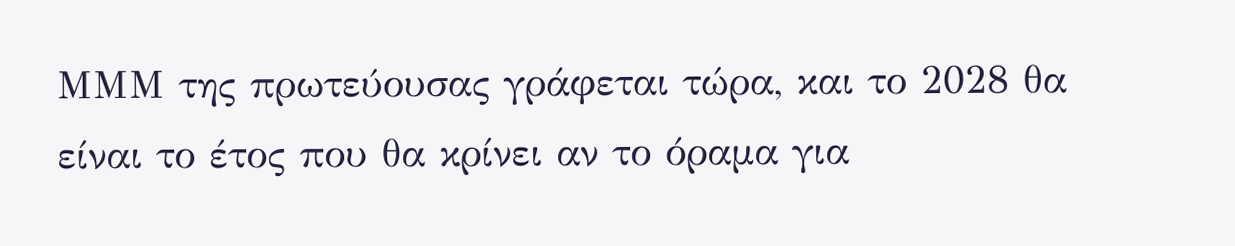ΜΜΜ της πρωτεύουσας γράφεται τώρα, και το 2028 θα είναι το έτος που θα κρίνει αν το όραμα για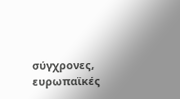σύγχρονες, ευρωπαϊκές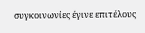συγκοινωνίες έγινε επιτέλους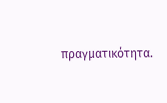πραγματικότητα.